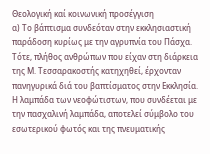Θεολογική καί κοινωνική προσέγγιση
α) Το βάπτισμα συνδεόταν στην εκκλησιαστική παράδοση κυρίως με την αγρυπνία του Πάσχα. Τότε, πλήθος ανθρώπων που είχαν στη διάρκεια της Μ. Τεσσαρακοστής κατηχηθεί, έρχονταν πανηγυρικά διά του βαπτίσματος στην Εκκλησία. Η λαμπάδα των νεοφώτιστων, που συνδέεται με την πασχαλινή λαμπάδα, αποτελεί σύμβολο του εσωτερικού φωτός και της πνευματικής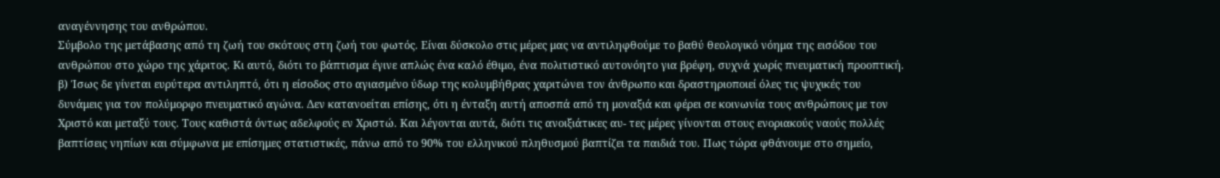αναγέννησης του ανθρώπου.
Σύμβολο της μετάβασης από τη ζωή του σκότους στη ζωή του φωτός. Είναι δύσκολο στις μέρες μας να αντιληφθούμε το βαθύ θεολογικό νόημα της εισόδου του ανθρώπου στο χώρο της χάριτος. Κι αυτό, διότι το βάπτισμα έγινε απλώς ένα καλό έθιμο, ένα πολιτιστικό αυτονόητο για βρέφη, συχνά χωρίς πνευματική προοπτική.
β) Ίσως δε γίνεται ευρύτερα αντιληπτό, ότι η είσοδος στο αγιασμένο ύδωρ της κολυμβήθρας χαριτώνει τον άνθρωπο και δραστηριοποιεί όλες τις ψυχικές του δυνάμεις για τον πολύμορφο πνευματικό αγώνα. Δεν κατανοείται επίσης, ότι η ένταξη αυτή αποσπά από τη μοναξιά και φέρει σε κοινωνία τους ανθρώπους με τον Χριστό και μεταξύ τους. Τους καθιστά όντως αδελφούς εν Χριστώ. Και λέγονται αυτά, διότι τις ανοιξιάτικες αυ- τες μέρες γίνονται στους ενοριακούς ναούς πολλές βαπτίσεις νηπίων και σύμφωνα με επίσημες στατιστικές, πάνω από το 90% του ελληνικού πληθυσμού βαπτίζει τα παιδιά του. Πως τώρα φθάνουμε στο σημείο,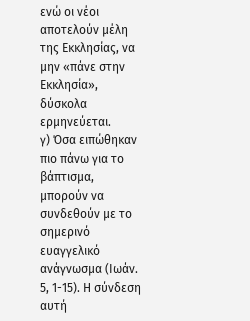ενώ οι νέοι αποτελούν μέλη της Εκκλησίας, να μην «πάνε στην Εκκλησία», δύσκολα ερμηνεύεται.
γ) Όσα ειπώθηκαν πιο πάνω για το βάπτισμα, μπορούν να συνδεθούν με το σημερινό ευαγγελικό ανάγνωσμα (Ιωάν. 5, 1-15). Η σύνδεση αυτή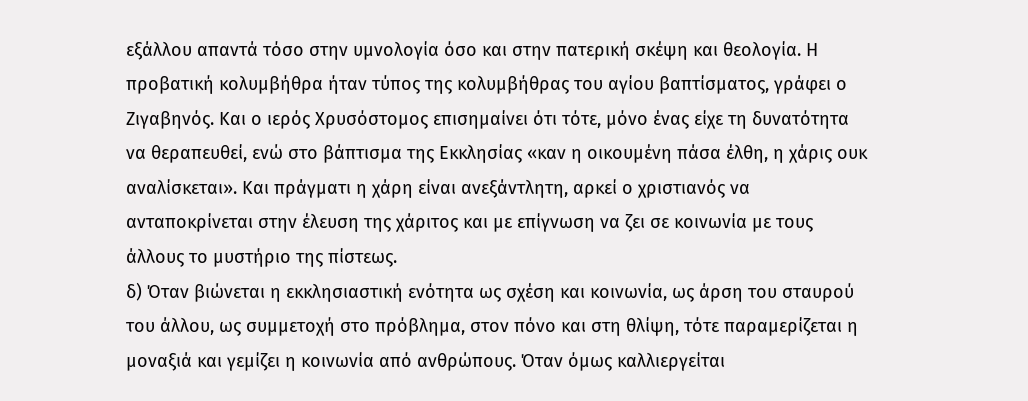εξάλλου απαντά τόσο στην υμνολογία όσο και στην πατερική σκέψη και θεολογία. Η προβατική κολυμβήθρα ήταν τύπος της κολυμβήθρας του αγίου βαπτίσματος, γράφει ο Ζιγαβηνός. Και ο ιερός Χρυσόστομος επισημαίνει ότι τότε, μόνο ένας είχε τη δυνατότητα να θεραπευθεί, ενώ στο βάπτισμα της Εκκλησίας «καν η οικουμένη πάσα έλθη, η χάρις ουκ αναλίσκεται». Και πράγματι η χάρη είναι ανεξάντλητη, αρκεί ο χριστιανός να ανταποκρίνεται στην έλευση της χάριτος και με επίγνωση να ζει σε κοινωνία με τους άλλους το μυστήριο της πίστεως.
δ) Όταν βιώνεται η εκκλησιαστική ενότητα ως σχέση και κοινωνία, ως άρση του σταυρού του άλλου, ως συμμετοχή στο πρόβλημα, στον πόνο και στη θλίψη, τότε παραμερίζεται η μοναξιά και γεμίζει η κοινωνία από ανθρώπους. Όταν όμως καλλιεργείται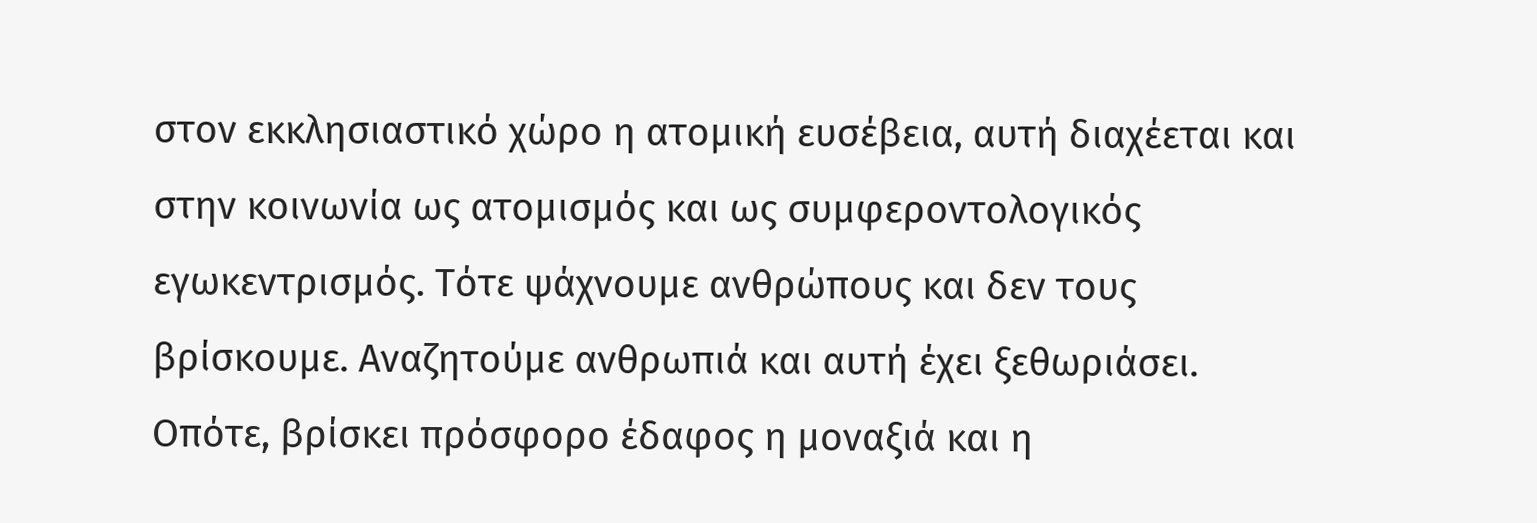στον εκκλησιαστικό χώρο η ατομική ευσέβεια, αυτή διαχέεται και στην κοινωνία ως ατομισμός και ως συμφεροντολογικός εγωκεντρισμός. Τότε ψάχνουμε ανθρώπους και δεν τους βρίσκουμε. Αναζητούμε ανθρωπιά και αυτή έχει ξεθωριάσει. Οπότε, βρίσκει πρόσφορο έδαφος η μοναξιά και η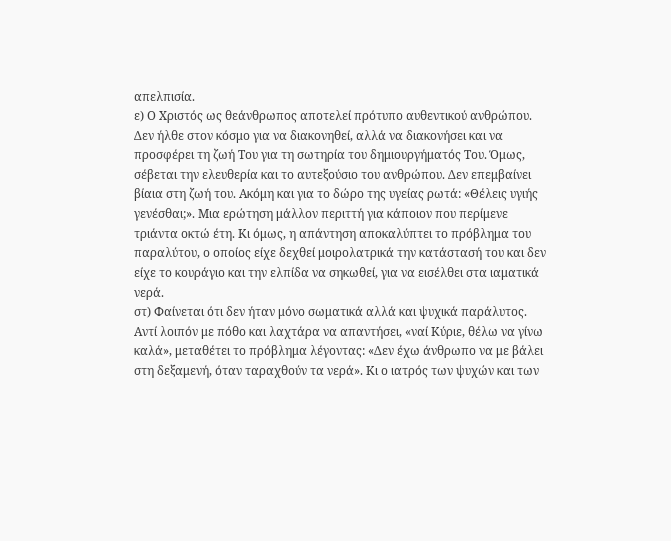απελπισία.
ε) Ο Χριστός ως θεάνθρωπος αποτελεί πρότυπο αυθεντικού ανθρώπου. Δεν ήλθε στον κόσμο για να διακονηθεί, αλλά να διακονήσει και να προσφέρει τη ζωή Του για τη σωτηρία του δημιουργήματός Του. Όμως, σέβεται την ελευθερία και το αυτεξούσιο του ανθρώπου. Δεν επεμβαίνει βίαια στη ζωή του. Ακόμη και για το δώρο της υγείας ρωτά: «Θέλεις υγιής γενέσθαι;». Μια ερώτηση μάλλον περιττή για κάποιον που περίμενε τριάντα οκτώ έτη. Κι όμως, η απάντηση αποκαλύπτει το πρόβλημα του παραλύτου, ο οποίος είχε δεχθεί μοιρολατρικά την κατάστασή του και δεν είχε το κουράγιο και την ελπίδα να σηκωθεί, για να εισέλθει στα ιαματικά νερά.
στ) Φαίνεται ότι δεν ήταν μόνο σωματικά αλλά και ψυχικά παράλυτος. Αντί λοιπόν με πόθο και λαχτάρα να απαντήσει, «ναί Κύριε, θέλω να γίνω καλά», μεταθέτει το πρόβλημα λέγοντας: «Δεν έχω άνθρωπο να με βάλει στη δεξαμενή, όταν ταραχθούν τα νερά». Κι ο ιατρός των ψυχών και των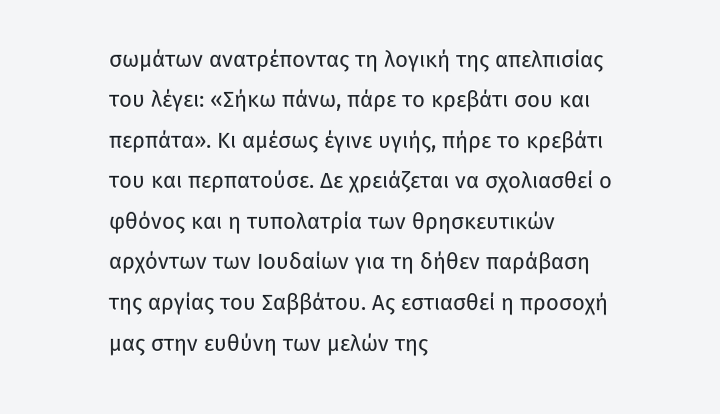σωμάτων ανατρέποντας τη λογική της απελπισίας του λέγει: «Σήκω πάνω, πάρε το κρεβάτι σου και περπάτα». Κι αμέσως έγινε υγιής, πήρε το κρεβάτι του και περπατούσε. Δε χρειάζεται να σχολιασθεί ο φθόνος και η τυπολατρία των θρησκευτικών αρχόντων των Ιουδαίων για τη δήθεν παράβαση της αργίας του Σαββάτου. Ας εστιασθεί η προσοχή μας στην ευθύνη των μελών της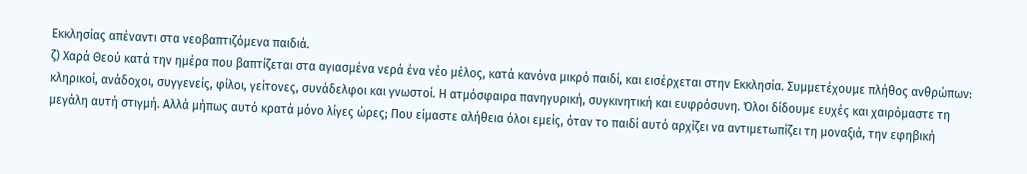Εκκλησίας απέναντι στα νεοβαπτιζόμενα παιδιά.
ζ) Χαρά Θεού κατά την ημέρα που βαπτίζεται στα αγιασμένα νερά ένα νέο μέλος, κατά κανόνα μικρό παιδί, και εισέρχεται στην Εκκλησία. Συμμετέχουμε πλήθος ανθρώπων: κληρικοί, ανάδοχοι, συγγενείς, φίλοι, γείτονες, συνάδελφοι και γνωστοί. Η ατμόσφαιρα πανηγυρική, συγκινητική και ευφρόσυνη. Όλοι δίδουμε ευχές και χαιρόμαστε τη μεγάλη αυτή στιγμή. Αλλά μήπως αυτό κρατά μόνο λίγες ώρες; Που είμαστε αλήθεια όλοι εμείς, όταν το παιδί αυτό αρχίζει να αντιμετωπίζει τη μοναξιά, την εφηβική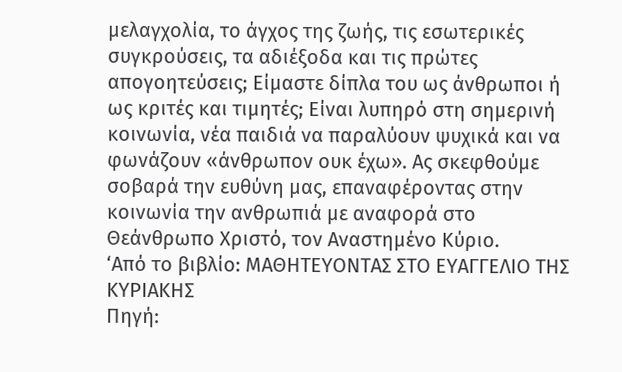μελαγχολία, το άγχος της ζωής, τις εσωτερικές συγκρούσεις, τα αδιέξοδα και τις πρώτες απογοητεύσεις; Είμαστε δίπλα του ως άνθρωποι ή ως κριτές και τιμητές; Είναι λυπηρό στη σημερινή κοινωνία, νέα παιδιά να παραλύουν ψυχικά και να φωνάζουν «άνθρωπον ουκ έχω». Ας σκεφθούμε σοβαρά την ευθύνη μας, επαναφέροντας στην κοινωνία την ανθρωπιά με αναφορά στο Θεάνθρωπο Χριστό, τον Αναστημένο Κύριο.
‘Από το βιβλίο: ΜΑΘΗΤΕΥΟΝΤΑΣ ΣΤΟ ΕΥΑΓΓΕΛΙΟ ΤΗΣ ΚΥΡΙΑΚΗΣ
Πηγή: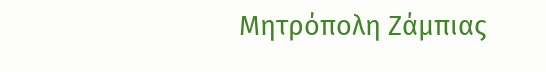Μητρόπολη Ζάμπιας